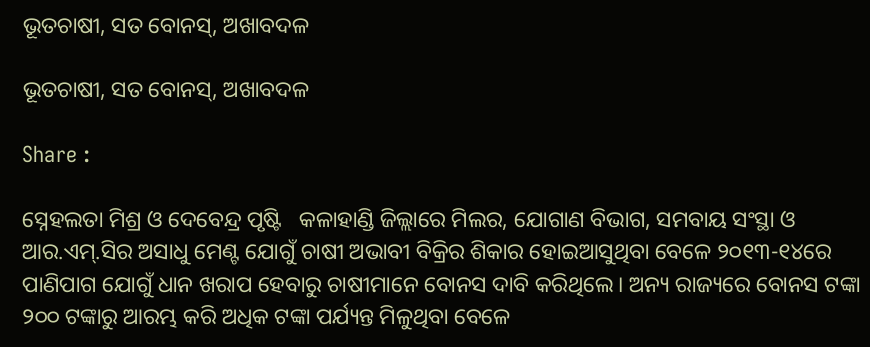ଭୂତଚାଷୀ, ସତ ବୋନସ୍, ଅଖାବଦଳ

ଭୂତଚାଷୀ, ସତ ବୋନସ୍, ଅଖାବଦଳ

Share :

ସ୍ନେହଲତା ମିଶ୍ର ଓ ଦେବେନ୍ଦ୍ର ପୃଷ୍ଟି   କଳାହାଣ୍ଡି ଜିଲ୍ଲାରେ ମିଲର, ଯୋଗାଣ ବିଭାଗ, ସମବାୟ ସଂସ୍ଥା ଓ ଆର.ଏମ‌୍‍.ସିର ଅସାଧୁ ମେଣ୍ଟ ଯୋଗୁଁ ଚାଷୀ ଅଭାବୀ ବିକ୍ରିର ଶିକାର ହୋଇଆସୁଥିବା ବେଳେ ୨୦୧୩-୧୪ରେ ପାଣିପାଗ ଯୋଗୁଁ ଧାନ ଖରାପ ହେବାରୁ ଚାଷୀମାନେ ବୋନସ ଦାବି କରିଥିଲେ। ଅନ୍ୟ ରାଜ୍ୟରେ ବୋନସ ଟଙ୍କା ୨୦୦ ଟଙ୍କାରୁ ଆରମ୍ଭ କରି ଅଧିକ ଟଙ୍କା ପର୍ଯ୍ୟନ୍ତ ମିଳୁଥିବା ବେଳେ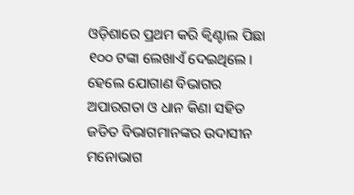ଓଡ଼ିଶାରେ ପ୍ରଥମ କରି କ୍ୱିଣ୍ଟାଲ ପିଛା ୧୦୦ ଟଙ୍କା ଲେଖାଏଁ ଦେଇଥିଲେ। ହେଲେ ଯୋଗାଣ ବିଭାଗର ଅପାରଗତା ଓ ଧାନ କିଣା ସହିତ ଜଡିତ ବିଭାଗମାନଙ୍କର ଉଦାସୀନ ମନୋଭାଗ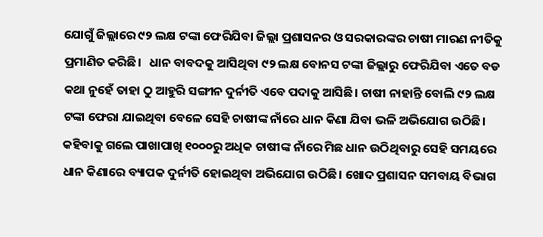ଯୋଗୁଁ ଜିଲ୍ଲାରେ ୯୨ ଲକ୍ଷ ଟଙ୍କା ଫେରିଯିବା ଜିଲ୍ଲା ପ୍ରଶାସନର ଓ ସରକାରଙ୍କର ଚାଷୀ ମାରଣ ନୀତିକୁ ପ୍ରମାଣିତ କରିଛି।   ଧାନ ବାବଦକୁ ଆସିଥିବା ୯୨ ଲକ୍ଷ ବୋନସ ଟଙ୍କା ଜିଲ୍ଲାରୁ ଫେରିଯିବା ଏତେ ବଡ କଥା ନୁହେଁ ତାହା ଠୁ ଆହୁରି ସଙ୍ଗୀନ ଦୁର୍ନୀତି ଏବେ ପଦାକୁ ଆସିଛି। ଚାଷୀ ନାହାନ୍ତି ବୋଲି ୯୨ ଲକ୍ଷ ଟଙ୍କା ଫେରା ଯାଇଥିବା ବେଳେ ସେହି ଚାଷୀଙ୍କ ନାଁରେ ଧାନ କିଣା ଯିବା ଭଳି ଅଭିଯୋଗ ଉଠିଛି। କହିବାକୁ ଗଲେ ପାଖାପାଖି ୧୦୦୦ରୁ ଅଧିକ ଚାଷୀଙ୍କ ନାଁରେ ମିଛ ଧାନ ଉଠିଥିବାରୁ ସେହି ସମୟରେ ଧାନ କିଣାରେ ବ୍ୟାପକ ଦୁର୍ନୀତି ହୋଇଥିବା ଅଭିଯୋଗ ଉଠିଛି। ଖୋଦ ପ୍ରଶାସନ ସମବାୟ ବିଭାଗ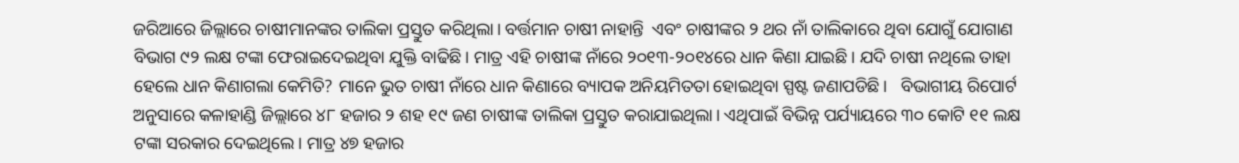ଜରିଆରେ ଜିଲ୍ଲାରେ ଚାଷୀମାନଙ୍କର ତାଲିକା ପ୍ରସ୍ତୁତ କରିଥିଲା। ବର୍ତ୍ତମାନ ଚାଷୀ ନାହାନ୍ତି  ଏବଂ ଚାଷୀଙ୍କର ୨ ଥର ନାଁ ତାଲିକାରେ ଥିବା ଯୋଗୁଁ ଯୋଗାଣ ବିଭାଗ ୯୨ ଲକ୍ଷ ଟଙ୍କା ଫେରାଇଦେଇଥିବା ଯୁକ୍ତି ବାଢିଛି। ମାତ୍ର ଏହି ଚାଷୀଙ୍କ ନାଁରେ ୨୦୧୩-୨୦୧୪ରେ ଧାନ କିଣା ଯାଇଛି। ଯଦି ଚାଷୀ ନଥିଲେ ତାହା ହେଲେ ଧାନ କିଣାଗଲା କେମିତି? ମାନେ ଭୁତ ଚାଷୀ ନାଁରେ ଧାନ କିଣାରେ ବ୍ୟାପକ ଅନିୟମିତତା ହୋଇଥିବା ସ୍ପଷ୍ଟ ଜଣାପଡିଛି।   ବିଭାଗୀୟ ରିପୋର୍ଟ ଅନୁସାରେ କଳାହାଣ୍ଡି ଜିଲ୍ଲାରେ ୪୮ ହଜାର ୨ ଶହ ୧୯ ଜଣ ଚାଷୀଙ୍କ ତାଲିକା ପ୍ରସ୍ତୁତ କରାଯାଇଥିଲା। ଏଥିପାଇଁ ବିଭିନ୍ନ ପର୍ଯ୍ୟାୟରେ ୩୦ କୋଟି ୧୧ ଲକ୍ଷ ଟଙ୍କା ସରକାର ଦେଇଥିଲେ। ମାତ୍ର ୪୭ ହଜାର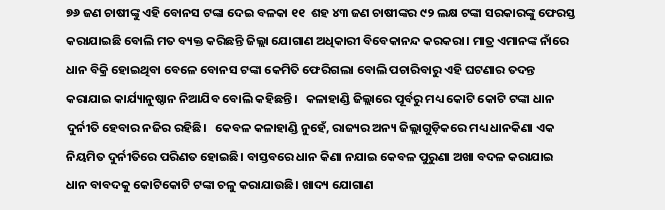୭୬ ଜଣ ଚାଷୀଙ୍କୁ ଏହି ବୋନସ ଟଙ୍କା ଦେଇ ବଳକା ୧୧  ଶହ ୪୩ ଜଣ ଚାଷୀଙ୍କର ୯୨ ଲକ୍ଷ ଟଙ୍କା ସରକାରଙ୍କୁ ଫେରସ୍ତ କରାଯାଇଛି ବୋଲି ମତ ବ୍ୟକ୍ତ କରିଛନ୍ତି ଜିଲ୍ଲା ଯୋଗାଣ ଅଧିକାରୀ ବିବେକାନନ୍ଦ କରକରା। ମାତ୍ର ଏମାନଙ୍କ ନାଁରେ ଧାନ ବିକ୍ରି ହୋଇଥିବା ବେଳେ ବୋନସ ଟଙ୍କା କେମିତି ଫେରିଗଲା ବୋଲି ପଚାରିବାରୁ ଏହି ଘଟଣାର ତଦନ୍ତ କରାଯାଇ କାର୍ଯ୍ୟାନୁଷ୍ଠାନ ନିଆଯିବ ବୋଲି କହିଛନ୍ତି।   କଳାହାଣ୍ଡି ଜିଲ୍ଲାରେ ପୂର୍ବରୁ ମଧ୍ୟ କୋଟି କୋଟି ଟଙ୍କା ଧାନ ଦୁର୍ନୀତି ହେବାର ନଜିର ରହିଛି।   କେବଳ କଳାହାଣ୍ଡି ନୁହେଁ, ରାଜ୍ୟର ଅନ୍ୟ ଜିଲ୍ଲାଗୁଡ଼ିକରେ ମଧ୍ୟ ଧାନକିଣା ଏକ ନିୟମିତ ଦୁର୍ନୀତିରେ ପରିଣତ ହୋଇଛି। ବାସ୍ତବରେ ଧାନ କିଣା ନଯାଇ କେବଳ ପୁରୁଣା ଅଖା ବଦଳ କରାଯାଇ ଧାନ ବାବଦକୁ କୋଟିକୋଟି ଟଙ୍କା ଚଳୁ କରାଯାଉଛି। ଖାଦ୍ୟ ଯୋଗାଣ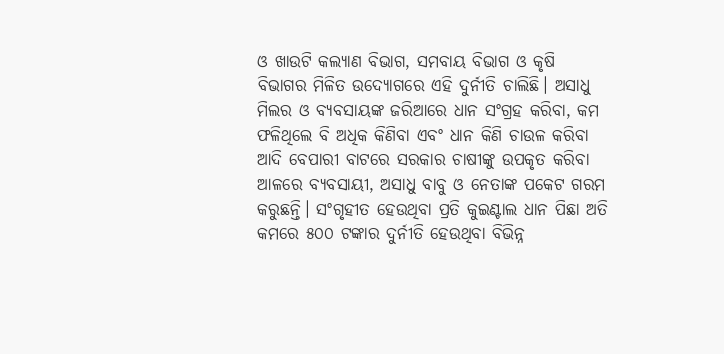ଓ ଖାଉଟି କଲ୍ୟାଣ ବିଭାଗ, ସମବାୟ ବିଭାଗ ଓ କୃଷି ବିଭାଗର ମିଳିତ ଉଦ୍ୟୋଗରେ ଏହି ଦୁର୍ନୀତି ଚାଲିଛି। ଅସାଧୁ ମିଲର ଓ ବ୍ୟବସାୟଙ୍କ ଜରିଆରେ ଧାନ ସଂଗ୍ରହ କରିବା, କମ ଫଳିଥିଲେ ବି ଅଧିକ କିଣିବା ଏବଂ ଧାନ କିଣି ଚାଉଳ କରିବା ଆଦି ବେପାରୀ ବାଟରେ ସରକାର ଚାଷୀଙ୍କୁ ଉପକୃତ କରିବା ଆଳରେ ବ୍ୟବସାୟୀ, ଅସାଧୁ ବାବୁ ଓ ନେତାଙ୍କ ପକେଟ ଗରମ କରୁଛନ୍ତି। ସଂଗୃହୀତ ହେଉଥିବା ପ୍ରତି କୁଇଣ୍ଟାଲ ଧାନ ପିଛା ଅତି କମରେ ୫୦୦ ଟଙ୍କାର ଦୁର୍ନୀତି ହେଉଥିବା ବିଭିନ୍ନ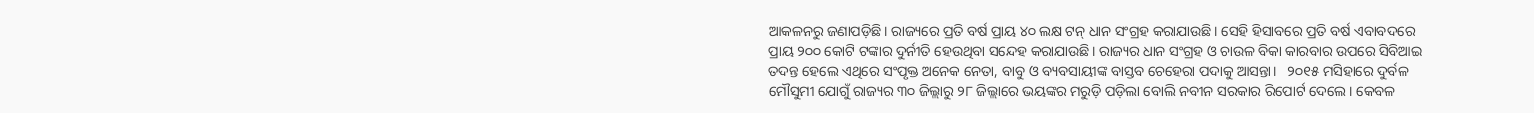ଆକଳନରୁ ଜଣାପଡ଼ିଛି। ରାଜ୍ୟରେ ପ୍ରତି ବର୍ଷ ପ୍ରାୟ ୪୦ ଲକ୍ଷ ଟନ୍ ଧାନ ସଂଗ୍ରହ କରାଯାଉଛି। ସେହି ହିସାବରେ ପ୍ରତି ବର୍ଷ ଏବାବଦରେ ପ୍ରାୟ ୨୦୦ କୋଟି ଟଙ୍କାର ଦୁର୍ନୀତି ହେଉଥିବା ସନ୍ଦେହ କରାଯାଉଛି। ରାଜ୍ୟର ଧାନ ସଂଗ୍ରହ ଓ ଚାଉଳ ବିକା କାରବାର ଉପରେ ସିବିଆଇ ତଦନ୍ତ ହେଲେ ଏଥିରେ ସଂପୃକ୍ତ ଅନେକ ନେତା, ବାବୁ ଓ ବ୍ୟବସାୟୀଙ୍କ ବାସ୍ତବ ଚେହେରା ପଦାକୁ ଆସନ୍ତା।   ୨୦୧୫ ମସିହାରେ ଦୁର୍ବଳ ମୌସୁମୀ ଯୋଗୁଁ ରାଜ୍ୟର ୩୦ ଜିଲ୍ଲାରୁ ୨୮ ଜିଲ୍ଲାରେ ଭୟଙ୍କର ମରୁଡ଼ି ପଡ଼ିଲା ବୋଲି ନବୀନ ସରକାର ରିପୋର୍ଟ ଦେଲେ। କେବଳ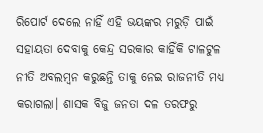ରିପୋର୍ଟ ଦେଲେ ନାହିଁ ଏହି ଭୟଙ୍କର ମରୁଡ଼ି ପାଇଁ ସହାୟତା ଦେବାକୁ କେନ୍ଦ୍ର ସରକାର କାହିଁକି ଟାଳଟୁଳ ନୀତି ଅବଲମ୍ବନ କରୁଛନ୍ତି ତାକୁ ନେଇ ରାଜନୀତି ମଧ୍ୟ କରାଗଲା। ଶାସକ ବିଜୁ ଜନତା ଦଳ ତରଫରୁ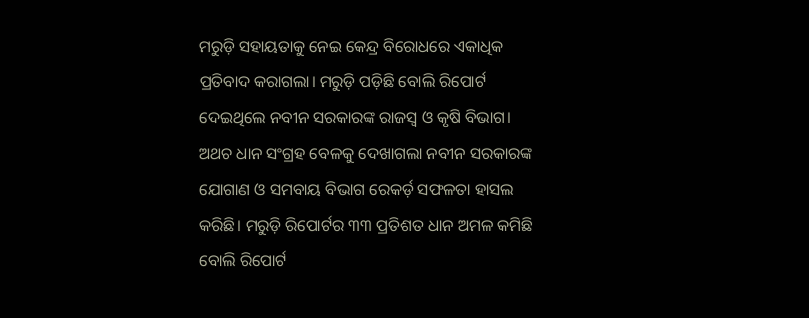ମରୁଡ଼ି ସହାୟତାକୁ ନେଇ କେନ୍ଦ୍ର ବିରୋଧରେ ଏକାଧିକ ପ୍ରତିବାଦ କରାଗଲା। ମରୁଡ଼ି ପଡ଼ିଛି ବୋଲି ରିପୋର୍ଟ ଦେଇଥିଲେ ନବୀନ ସରକାରଙ୍କ ରାଜସ୍ବ ଓ କୃଷି ବିଭାଗ। ଅଥଚ ଧାନ ସଂଗ୍ରହ ବେଳକୁ ଦେଖାଗଲା ନବୀନ ସରକାରଙ୍କ ଯୋଗାଣ ଓ ସମବାୟ ବିଭାଗ ରେକର୍ଡ଼ ସଫଳତା ହାସଲ କରିଛି। ମରୁଡ଼ି ରିପୋର୍ଟର ୩୩ ପ୍ରତିଶତ ଧାନ ଅମଳ କମିଛି ବୋଲି ରିପୋର୍ଟ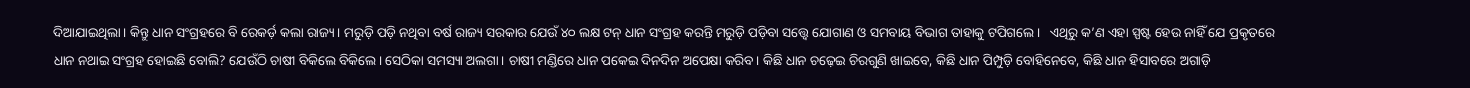ଦିଆଯାଇଥିଲା। କିନ୍ତୁ ଧାନ ସଂଗ୍ରହରେ ବି ରେକର୍ଡ଼ କଲା ରାଜ୍ୟ। ମରୁଡ଼ି ପଡ଼ି ନଥିବା ବର୍ଷ ରାଜ୍ୟ ସରକାର ଯେଉଁ ୪୦ ଲକ୍ଷ ଟନ୍ ଧାନ ସଂଗ୍ରହ କରନ୍ତି ମରୁଡ଼ି ପଡ଼ିବା ସତ୍ତ୍ବେ ଯୋଗାଣ ଓ ସମବାୟ ବିଭାଗ ତାହାକୁ ଟପିଗଲେ।   ଏଥିରୁ କ’ଣ ଏହା ସ୍ପଷ୍ଟ ହେଉ ନାହିଁ ଯେ ପ୍ରକୃତରେ ଧାନ ନଥାଇ ସଂଗ୍ରହ ହୋଇଛି ବୋଲି? ଯେଉଁଠି ଚାଷୀ ବିକିଲେ ବିକିଲେ। ସେଠିକା ସମସ୍ୟା ଅଲଗା। ଚାଷୀ ମଣ୍ଡିରେ ଧାନ ପକେଇ ଦିନଦିନ ଅପେକ୍ଷା କରିବ। କିଛି ଧାନ ଚଢ଼େଇ ଚିରଗୁଣି ଖାଇବେ, କିଛି ଧାନ ପିମ୍ପୁଡ଼ି ବୋହିନେବେ, କିଛି ଧାନ ହିସାବରେ ଅଗାଡ଼ି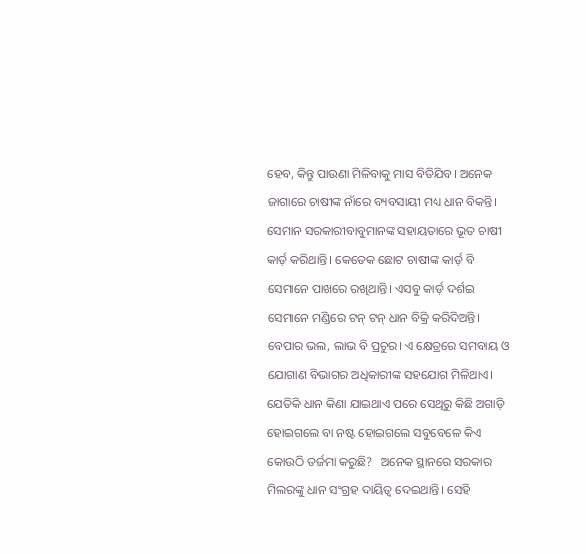ହେବ, କିନ୍ତୁ ପାଉଣା ମିଳିବାକୁ ମାସ ବିତିଯିବ। ଅନେକ ଜାଗାରେ ଚାଷୀଙ୍କ ନାଁରେ ବ୍ୟବସାୟୀ ମଧ୍ୟ ଧାନ ବିକନ୍ତି। ସେମାନ ସରକାରୀବାବୁମାନଙ୍କ ସହାୟତାରେ ଭୂତ ଚାଷୀ କାର୍ଡ଼ କରିଥାନ୍ତି। କେତେକ ଛୋଟ ଚାଷୀଙ୍କ କାର୍ଡ଼ ବି ସେମାନେ ପାଖରେ ରଖିଥାନ୍ତି। ଏସବୁ କାର୍ଡ଼ ଦର୍ଶଇ ସେମାନେ ମଣ୍ଡିରେ ଟନ୍ ଟନ୍ ଧାନ ବିକ୍ରି କରିଦିଅନ୍ତି। ବେପାର ଭଲ, ଲାଭ ବି ପ୍ରଚୁର। ଏ କ୍ଷେତ୍ରରେ ସମବାୟ ଓ ଯୋଗାଣ ବିଭାଗର ଅଧିକାରୀଙ୍କ ସହଯୋଗ ମିଳିଥାଏ। ଯେତିକି ଧାନ କିଣା ଯାଇଥାଏ ପରେ ସେଥିରୁ କିଛି ଅଗାଡ଼ି ହୋଇଗଲେ ବା ନଷ୍ଟ ହୋଇଗଲେ ସବୁବେଳେ କିଏ କୋଉଠି ତର୍ଜମା କରୁଛି?   ଅନେକ ସ୍ଥାନରେ ସରକାର ମିଲରଙ୍କୁ ଧାନ ସଂଗ୍ରହ ଦାୟିତ୍ବ ଦେଇଥାନ୍ତି। ସେହି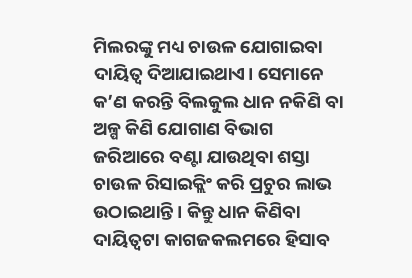ମିଲରଙ୍କୁ ମଧ୍ୟ ଚାଉଳ ଯୋଗାଇବା ଦାୟିତ୍ବ ଦିଆଯାଇଥାଏ। ସେମାନେ କ’ଣ କରନ୍ତି ବିଲକୁଲ ଧାନ ନକିଣି ବା ଅଳ୍ପ କିଣି ଯୋଗାଣ ବିଭାଗ ଜରିଆରେ ବଣ୍ଟା ଯାଉଥିବା ଶସ୍ତା ଚାଉଳ ରିସାଇକ୍ଲିଂ କରି ପ୍ରଚୁର ଲାଭ ଉଠାଇଥାନ୍ତି। କିନ୍ତୁ ଧାନ କିଣିବା ଦାୟିତ୍ବଟା କାଗଜକଲମରେ ହିସାବ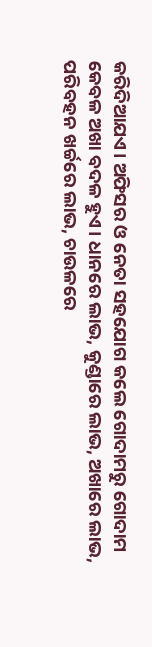କରିଦିଆଯଏ। ଅଫିସର ଓ ନେତା ସହଯୋଗ କଲେ ଗୋଦାମରୁ ଗୋଦାମ କେବଳ ଅଖା ବଦଳ ହୁଏ। ଧାନରେ ଲାଭ, କୁଣ୍ଡାରେ ଲାଭ, ଅଖାରେ ଲାଭ, ପରିବହନ ଖର୍ଚ୍ଚରେ ଲାଭ, ଚାଉଳରେ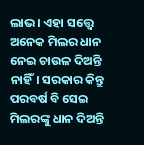ଲାଭ। ଏହା ସତ୍ତ୍ବେ ଅନେକ ମିଲର ଧାନ ନେଇ ଚାଉଳ ଦିଅନ୍ତି ନାହିଁ। ସରକାର କିନ୍ତୁ ପରବର୍ଷ ବି ସେଇ ମିଲରଙ୍କୁ ଧାନ ଦିଅନ୍ତି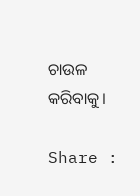ଚାଉଳ କରିବାକୁ।

Share :